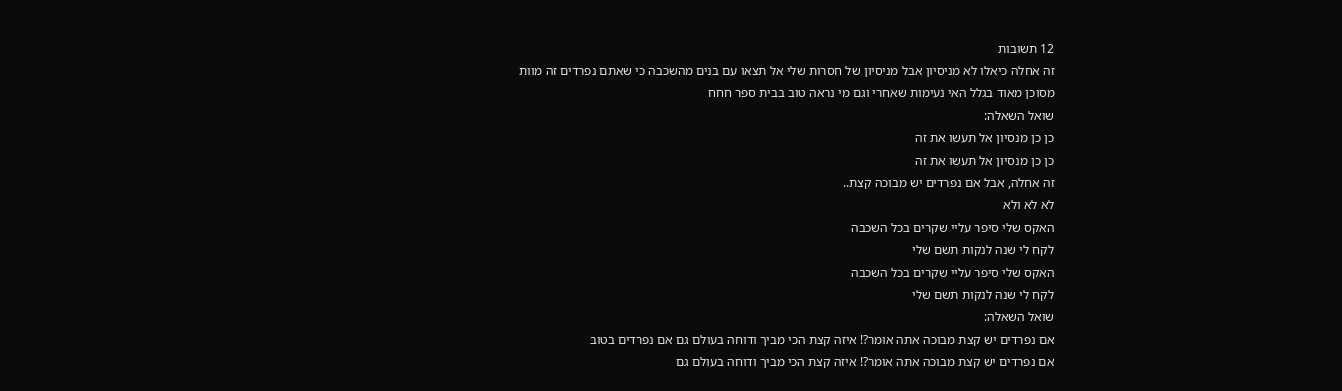12 תשובות
זה אחלה כיאלו לא מניסיון אבל מניסיון של חסרות שלי אל תצאו עם בנים מהשכבה כי שאתם נפרדים זה מוות
מסוכן מאוד בגלל האי נעימות שאחרי וגם מי נראה טוב בבית ספר חחח
שואל השאלה:
כן כן מנסיון אל תעשו את זה
כן כן מנסיון אל תעשו את זה
זה אחלה, אבל אם נפרדים יש מבוכה קצת..
לא לא ולא
האקס שלי סיפר עליי שקרים בכל השכבה
לקח לי שנה לנקות תשם שלי
האקס שלי סיפר עליי שקרים בכל השכבה
לקח לי שנה לנקות תשם שלי
שואל השאלה:
אם נפרדים יש קצת מבוכה אתה אומר?! איזה קצת הכי מביך ודוחה בעולם גם אם נפרדים בטוב
אם נפרדים יש קצת מבוכה אתה אומר?! איזה קצת הכי מביך ודוחה בעולם גם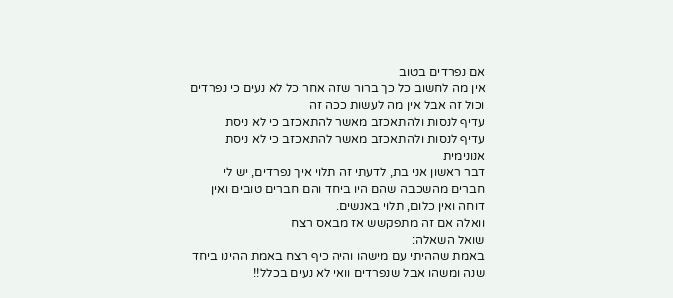אם נפרדים בטוב
אין מה לחשוב כל כך ברור שזה אחר כל לא נעים כי נפרדים וכול זה אבל אין מה לעשות ככה זה
עדיף לנסות ולהתאכזב מאשר להתאכזב כי לא ניסת
עדיף לנסות ולהתאכזב מאשר להתאכזב כי לא ניסת
אנונימית
דבר ראשון אני בת, לדעתי זה תלוי איך נפרדים, יש לי חברים מהשכבה שהם היו ביחד והם חברים טובים ואין דוחה ואין כלום, תלוי באנשים.
וואלה אם זה מתפקשש אז מבאס רצח
שואל השאלה:
באמת שההיתי עם מישהו והיה כיף רצח באמת ההינו ביחד שנה ומשהו אבל שנפרדים וואי לא נעים בכלל!!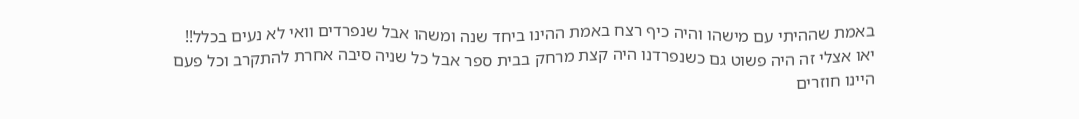באמת שההיתי עם מישהו והיה כיף רצח באמת ההינו ביחד שנה ומשהו אבל שנפרדים וואי לא נעים בכלל!!
יאו אצלי זה היה פשוט גם כשנפרדנו היה קצת מרחק בבית ספר אבל כל שניה סיבה אחרת להתקרב וכל פעם היינו חוזרים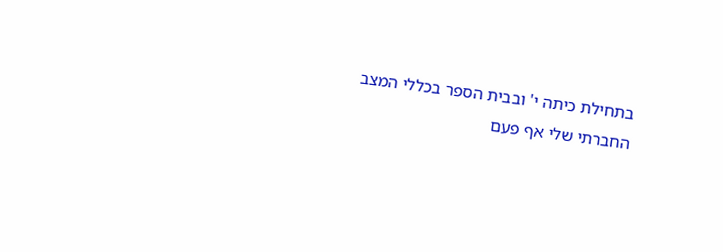בתחילת כיתה י' ובבית הספר בכללי המצב החברתי שלי אף פעם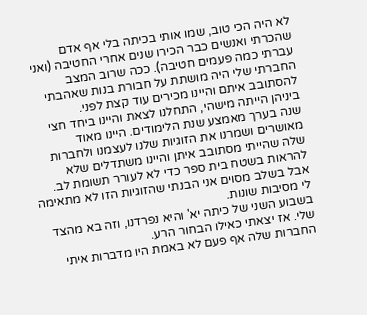לא היה הכי טוב, שמו אותי בכיתה בלי אף אדם שהכרתי ואנשים כבר הכירו שנים אחרי החטיבה (ואני עברתי כמה פעמים חטיבה). ככה שרוב המצב החברתי שלי היה מושתת על חבורת בנות שאהבתי להסתובב איתם והיינו מכירים עוד קצת לפני.
ביניהן הייתה מישהי, התחלנו לצאת והיינו ביחד חצי שנה בערך מאמצע שנת הלימודים. היינו מאוד מאושרים ושמרנו את הזוגיות שלנו לעצמנו ולחברות שלה שהייתי מסתובב איתן והיינו משתדלים שלא להראות בשטח בית ספר כדי לא לעורר תשומת לב.
אבל בשלב מסוים אני הבנתי שהזוגיות הזו לא מתאימה לי מסיבות שונות.
בשבוע השני של כיתה יא' והיא נפרדנו, וזה בא מהצד שלי. אז יצאתי כאילו הבחור הרע.
החברות שלה אף פעם לא באמת היו מדברות איתי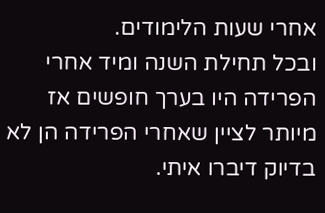אחרי שעות הלימודים.
ובכל תחילת השנה ומיד אחרי הפרידה היו בערך חופשים אז מיותר לציין שאחרי הפרידה הן לא בדיוק דיברו איתי.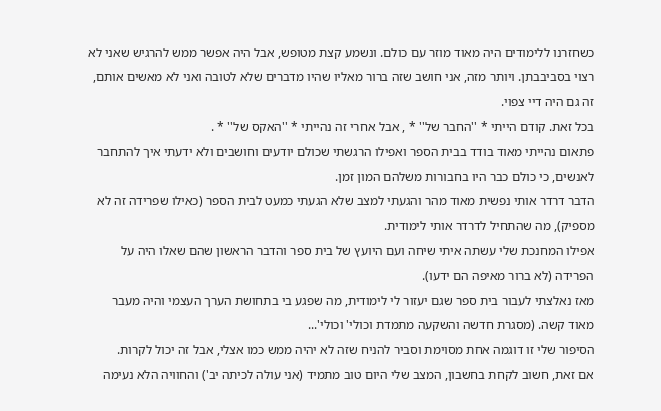כשחזרנו ללימודים היה מאוד מוזר עם כולם. ונשמע קצת מטופש, אבל היה אפשר ממש להרגיש שאני לא רצוי בסביבבתן. ויותר מזה, אני חושב שזה ברור מאליו שהיו מדברים שלא לטובה ואני לא מאשים אותם, זה גם היה דיי צפוי.
בכל זאת. קודם הייתי * ''החבר של'' * , אבל אחרי זה נהייתי * ''האקס של'' * .
פתאום נהייתי מאוד בודד בבית הספר ואפילו הרגשתי שכולם יודעים וחושבים ולא ידעתי איך להתחבר לאנשים, כי כולם כבר היו בחבורות משלהם המון זמן.
הדבר דרדר אותי נפשית מאוד מהר והגעתי למצב שלא הגעתי כמעט לבית הספר (כאילו שפרידה זה לא מספיק), מה שהתחיל לדרדר אותי לימודית.
אפילו המחנכת שלי עשתה איתי שיחה ועם היועץ של בית ספר והדבר הראשון שהם שאלו היה על הפרידה (לא ברור מאיפה הם ידעו).
מאז נאלצתי לעבור בית ספר שגם יעזור לי לימודית, מה שפגע בי בתחושת הערך העצמי והיה מעבר מאוד קשה. (מסגרת חדשה והשקעה מתמדת וכולי' וכולי'...
הסיפור שלי זו דוגמה אחת מסוימת וסביר להניח שזה לא יהיה ממש כמו אצלי, אבל זה יכול לקרות.
אם זאת, חשוב לקחת בחשבון, המצב שלי היום טוב מתמיד (אני עולה לכיתה יב') והחוויה הלא נעימה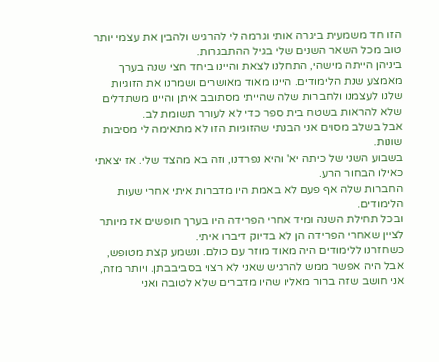הזו חד משמעית ביגרה אותי וגרמה לי להרגיש ולהבין את עצמי יותר טוב מכל השאר השנים שלי בגיל ההתבגרות.
ביניהן הייתה מישהי, התחלנו לצאת והיינו ביחד חצי שנה בערך מאמצע שנת הלימודים. היינו מאוד מאושרים ושמרנו את הזוגיות שלנו לעצמנו ולחברות שלה שהייתי מסתובב איתן והיינו משתדלים שלא להראות בשטח בית ספר כדי לא לעורר תשומת לב.
אבל בשלב מסוים אני הבנתי שהזוגיות הזו לא מתאימה לי מסיבות שונות.
בשבוע השני של כיתה יא' והיא נפרדנו, וזה בא מהצד שלי. אז יצאתי כאילו הבחור הרע.
החברות שלה אף פעם לא באמת היו מדברות איתי אחרי שעות הלימודים.
ובכל תחילת השנה ומיד אחרי הפרידה היו בערך חופשים אז מיותר לציין שאחרי הפרידה הן לא בדיוק דיברו איתי.
כשחזרנו ללימודים היה מאוד מוזר עם כולם. ונשמע קצת מטופש, אבל היה אפשר ממש להרגיש שאני לא רצוי בסביבבתן. ויותר מזה, אני חושב שזה ברור מאליו שהיו מדברים שלא לטובה ואני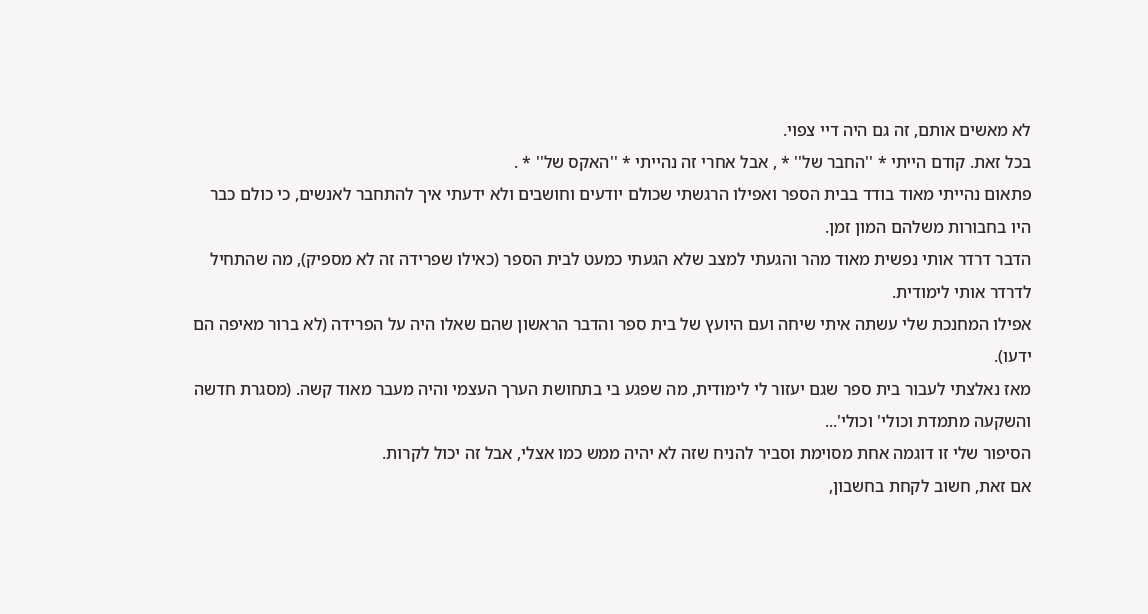לא מאשים אותם, זה גם היה דיי צפוי.
בכל זאת. קודם הייתי * ''החבר של'' * , אבל אחרי זה נהייתי * ''האקס של'' * .
פתאום נהייתי מאוד בודד בבית הספר ואפילו הרגשתי שכולם יודעים וחושבים ולא ידעתי איך להתחבר לאנשים, כי כולם כבר היו בחבורות משלהם המון זמן.
הדבר דרדר אותי נפשית מאוד מהר והגעתי למצב שלא הגעתי כמעט לבית הספר (כאילו שפרידה זה לא מספיק), מה שהתחיל לדרדר אותי לימודית.
אפילו המחנכת שלי עשתה איתי שיחה ועם היועץ של בית ספר והדבר הראשון שהם שאלו היה על הפרידה (לא ברור מאיפה הם ידעו).
מאז נאלצתי לעבור בית ספר שגם יעזור לי לימודית, מה שפגע בי בתחושת הערך העצמי והיה מעבר מאוד קשה. (מסגרת חדשה והשקעה מתמדת וכולי' וכולי'...
הסיפור שלי זו דוגמה אחת מסוימת וסביר להניח שזה לא יהיה ממש כמו אצלי, אבל זה יכול לקרות.
אם זאת, חשוב לקחת בחשבון,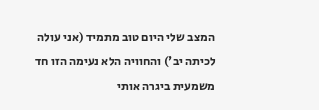המצב שלי היום טוב מתמיד (אני עולה לכיתה יב') והחוויה הלא נעימה הזו חד משמעית ביגרה אותי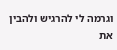וגרמה לי להרגיש ולהבין את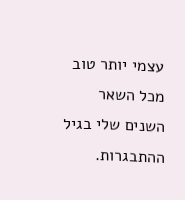עצמי יותר טוב מכל השאר השנים שלי בגיל ההתבגרות.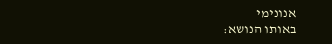אנונימי
באותו הנושא: